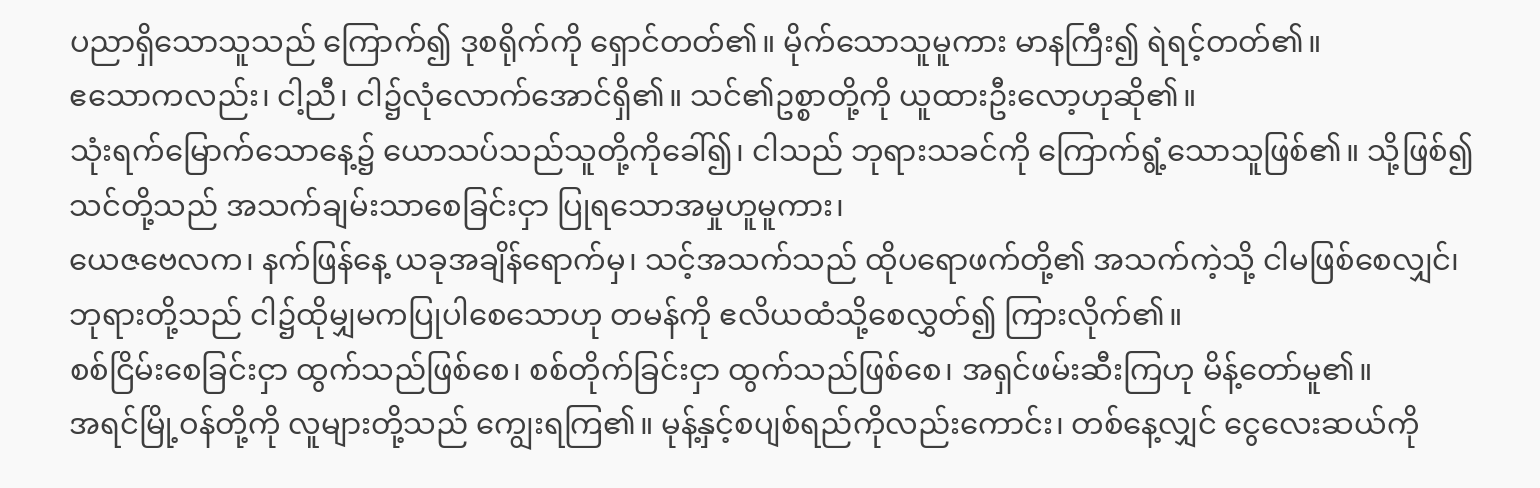ပညာရှိသောသူသည် ကြောက်၍ ဒုစရိုက်ကို ရှောင်တတ်၏။ မိုက်သောသူမူကား မာနကြီး၍ ရဲရင့်တတ်၏။
ဧသောကလည်း၊ ငါ့ညီ၊ ငါ၌လုံလောက်အောင်ရှိ၏။ သင်၏ဥစ္စာတို့ကို ယူထားဦးလော့ဟုဆို၏။
သုံးရက်မြောက်သောနေ့၌ ယောသပ်သည်သူတို့ကိုခေါ်၍၊ ငါသည် ဘုရားသခင်ကို ကြောက်ရွံ့သောသူဖြစ်၏။ သို့ဖြစ်၍ သင်တို့သည် အသက်ချမ်းသာစေခြင်းငှာ ပြုရသောအမှုဟူမူကား၊
ယေဇဗေလက၊ နက်ဖြန်နေ့ ယခုအချိန်ရောက်မှ၊ သင့်အသက်သည် ထိုပရောဖက်တို့၏ အသက်ကဲ့သို့ ငါမဖြစ်စေလျှင်၊ ဘုရားတို့သည် ငါ၌ထိုမျှမကပြုပါစေသောဟု တမန်ကို ဧလိယထံသို့စေလွှတ်၍ ကြားလိုက်၏။
စစ်ငြိမ်းစေခြင်းငှာ ထွက်သည်ဖြစ်စေ၊ စစ်တိုက်ခြင်းငှာ ထွက်သည်ဖြစ်စေ၊ အရှင်ဖမ်းဆီးကြဟု မိန့်တော်မူ၏။
အရင်မြို့ဝန်တို့ကို လူများတို့သည် ကျွေးရကြ၏။ မုန့်နှင့်စပျစ်ရည်ကိုလည်းကောင်း၊ တစ်နေ့လျှင် ငွေလေးဆယ်ကို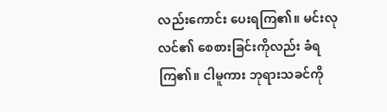လည်းကောင်း ပေးရကြ၏။ မင်းလုလင်၏ စေစားခြင်းကိုလည်း ခံရကြ၏။ ငါမူကား ဘုရားသခင်ကို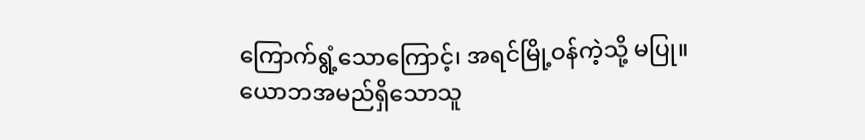ကြောက်ရွံ့သောကြောင့်၊ အရင်မြို့ဝန်ကဲ့သို့ မပြု။
ယောဘအမည်ရှိသောသူ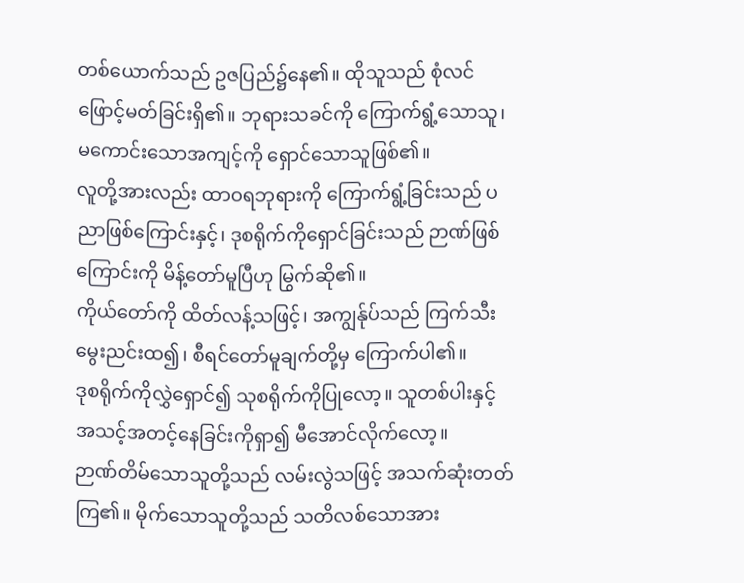တစ်ယောက်သည် ဥဇပြည်၌နေ၏။ ထိုသူသည် စုံလင်ဖြောင့်မတ်ခြင်းရှိ၏။ ဘုရားသခင်ကို ကြောက်ရွံ့သောသူ၊ မကောင်းသောအကျင့်ကို ရှောင်သောသူဖြစ်၏။
လူတို့အားလည်း ထာဝရဘုရားကို ကြောက်ရွံ့ခြင်းသည် ပညာဖြစ်ကြောင်းနှင့်၊ ဒုစရိုက်ကိုရှောင်ခြင်းသည် ဉာဏ်ဖြစ်ကြောင်းကို မိန့်တော်မူပြီဟု မြွက်ဆို၏။
ကိုယ်တော်ကို ထိတ်လန့်သဖြင့်၊ အကျွန်ုပ်သည် ကြက်သီးမွေးညင်းထ၍၊ စီရင်တော်မူချက်တို့မှ ကြောက်ပါ၏။
ဒုစရိုက်ကိုလွှဲရှောင်၍ သုစရိုက်ကိုပြုလော့။ သူတစ်ပါးနှင့် အသင့်အတင့်နေခြင်းကိုရှာ၍ မီအောင်လိုက်လော့။
ဉာဏ်တိမ်သောသူတို့သည် လမ်းလွဲသဖြင့် အသက်ဆုံးတတ်ကြ၏။ မိုက်သောသူတို့သည် သတိလစ်သောအား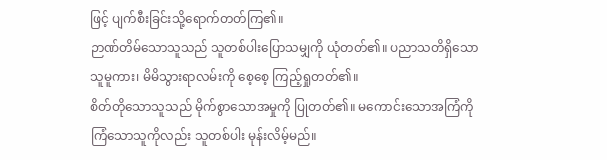ဖြင့် ပျက်စီးခြင်းသို့ရောက်တတ်ကြ၏။
ဉာဏ်တိမ်သောသူသည် သူတစ်ပါးပြောသမျှကို ယုံတတ်၏။ ပညာသတိရှိသောသူမူကား၊ မိမိသွားရာလမ်းကို စေ့စေ့ ကြည့်ရှုတတ်၏။
စိတ်တိုသောသူသည် မိုက်စွာသောအမှုကို ပြုတတ်၏။ မကောင်းသောအကြံကို ကြံသောသူကိုလည်း သူတစ်ပါး မုန်းလိမ့်မည်။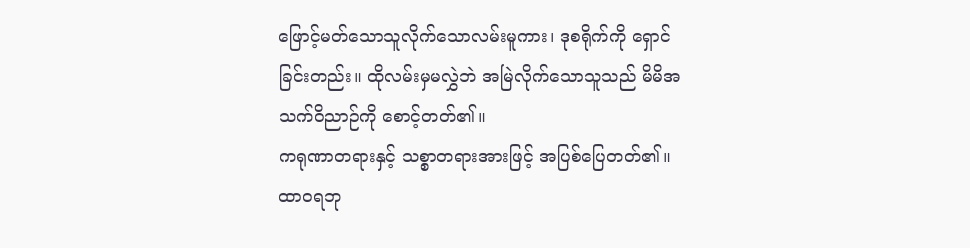ဖြောင့်မတ်သောသူလိုက်သောလမ်းမူကား၊ ဒုစရိုက်ကို ရှောင်ခြင်းတည်း။ ထိုလမ်းမှမလွှဲဘဲ အမြဲလိုက်သောသူသည် မိမိအသက်ဝိညာဉ်ကို စောင့်တတ်၏။
ကရုဏာတရားနှင့် သစ္စာတရားအားဖြင့် အပြစ်ပြေတတ်၏။ ထာဝရဘု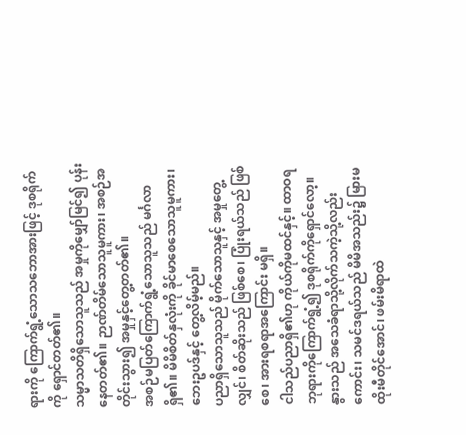ရားကို ကြောက်ရွံ့သောသဘောအားဖြင့် ဒုစရိုက်ကို ရှောင်တတ်၏။
သမ္မာသတိရှိသောသူသည် အမှုကိုမျှော်မြင်၍ ပုန်းနေတတ်၏။ ဉာဏ်တိမ်သောသူမူကား၊ အစဉ်အတိုင်းသွား၍ အမှုနှင့်တွေ့တတ်၏။
အစဉ်မပြတ်ကြောက်ရွံ့သောသူသည် မင်္ဂလာရှိ၏။ မိမိစိတ်နှလုံးကို ခိုင်မာစေသောသူမူကား၊ ဘေးဥပဒ်နှင့် တွေ့လိမ့်မည်။
ပညာရှိသောသူသည် မိုက်သောသူနှင့် အမှုတွေ့လျှင်၊ စိတ်ဆိုးသည် ဖြစ်စေ၊ ပြုံးရယ်သည် ဖြစ်စေ၊ အားရစရာအကြောင်း မရှိ။
ငါသည်ပညာရှိ၏ဟု ကိုယ်ကိုမထင်နှင့်။ ထာဝရဘုရားကိုကြောက်ရွံ့၍ ဒုစရိုက်ကိုရှောင်လော့။
နွားသည် အသေခံရာသို့လိုက်သကဲ့သို့လည်းကောင်း၊ သမင်ဒရယ်သည် မိမိအသည်း၌ မြားမထိုးမီတိုင်အောင်၊ ဖမ်းမိရာထဲ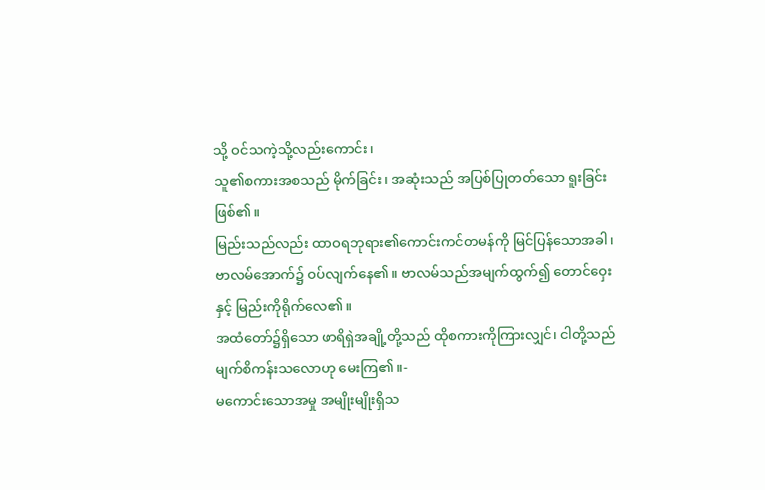သို့ ဝင်သကဲ့သို့လည်းကောင်း၊
သူ၏စကားအစသည် မိုက်ခြင်း၊ အဆုံးသည် အပြစ်ပြုတတ်သော ရူးခြင်းဖြစ်၏။
မြည်းသည်လည်း ထာဝရဘုရား၏ကောင်းကင်တမန်ကို မြင်ပြန်သောအခါ၊ ဗာလမ်အောက်၌ ဝပ်လျက်နေ၏။ ဗာလမ်သည်အမျက်ထွက်၍ တောင်ဝှေးနှင့် မြည်းကိုရိုက်လေ၏။
အထံတော်၌ရှိသော ဖာရိရှဲအချို့တို့သည် ထိုစကားကိုကြားလျှင်၊ ငါတို့သည် မျက်စိကန်းသလောဟု မေးကြ၏။-
မကောင်းသောအမှု အမျိုးမျိုးရှိသ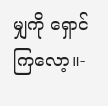မျှကို ရှောင်ကြလော့။-